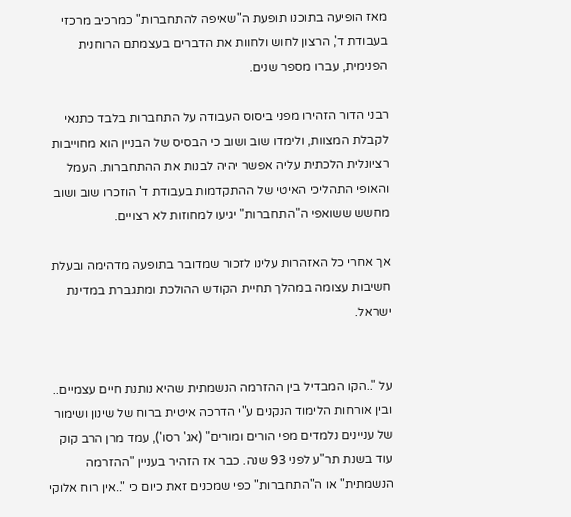מאז הופיעה בתוכנו תופעת ה"שאיפה להתחברות" כמרכיב מרכזי בעבודת ד', הרצון לחוש ולחוות את הדברים בעצמתם הרוחנית הפנימית, עברו מספר שנים.

רבני הדור הזהירו מפני ביסוס העבודה על התחברות בלבד כתנאי לקבלת המצוות, ולימדו שוב ושוב כי הבסיס של הבניין הוא מחוייבות רציונלית הלכתית עליה אפשר יהיה לבנות את ההתחברות. העמל והאופי התהליכי האיטי של ההתקדמות בעבודת ד' הוזכרו שוב ושוב מחשש ששואפי ה"התחברות" יגיעו למחוזות לא רצויים.

אך אחרי כל האזהרות עלינו לזכור שמדובר בתופעה מדהימה ובעלת חשיבות עצומה במהלך תחיית הקודש ההולכת ומתגברת במדינת ישראל.


על "..הקו המבדיל בין ההזרמה הנשמתית שהיא נותנת חיים עצמיים.. ובין אורחות הלימוד הנקנים ע"י הדרכה איטית ברוח של שינון ושימור של עניינים נלמדים מפי הורים ומורים" (אג' רסו'), עמד מרן הרב קוק עוד בשנת תר"ע לפני 93 שנה. כבר אז הזהיר בעניין "ההזרמה הנשמתית" או ה"התחברות" כפי שמכנים זאת כיום כי "..אין רוח אלוקי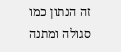זה הנתון כמו סגולה ומתנה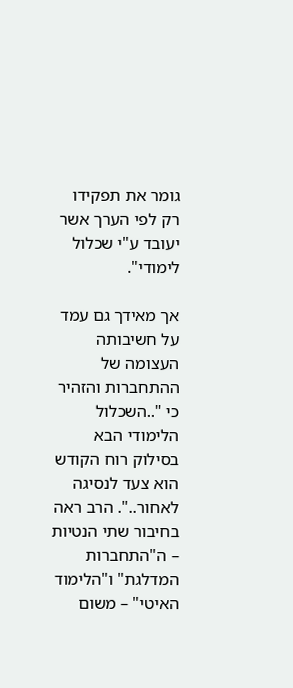גומר את תפקידו רק לפי הערך אשר יעובד ע"י שכלול לימודי".

אך מאידך גם עמד על חשיבותה העצומה של ההתחברות והזהיר כי "..השכלול הלימודי הבא בסילוק רוח הקודש הוא צעד לנסיגה לאחור..". הרב ראה בחיבור שתי הנטיות – ה"התחברות המדלגת" ו"הלימוד האיטי" – משום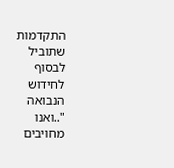התקדמות שתוביל לבסוף לחידוש הנבואה "..ואנו מחויבים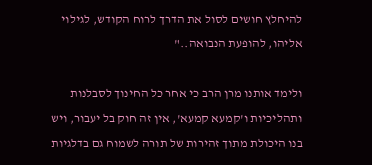להיחלץ חושים לסול את הדרך לרוח הקודש, לגילוי אליהו, להופעת הנבואה.."

ולימד אותנו מרן הרב כי אחר כל החינוך לסבלנות ותהליכיות ו'קמעא קמעא', אין זה חוק בל יעבור, ויש בנו היכולת מתוך זהירות של תורה לשמוח גם בדלגיות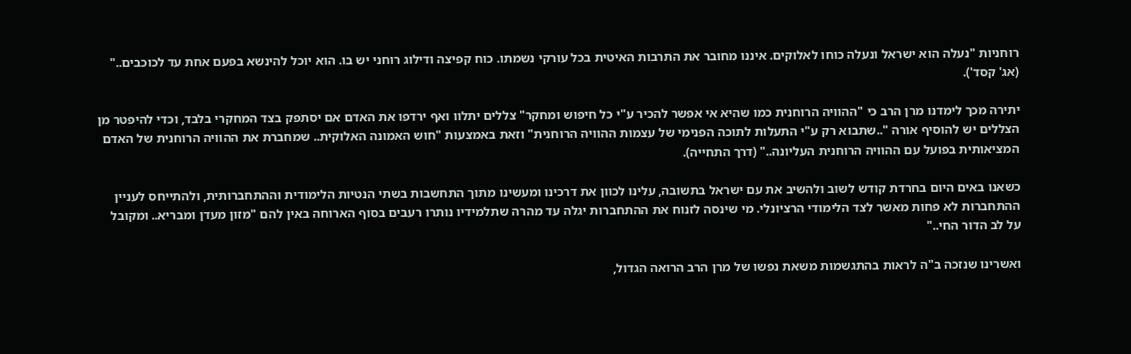רוחניות "נעלה הוא ישראל ונעלה כוחו לאלוקים. איננו מחובר את התרבות האיטית בכל עורקי נשמתו. כוח קפיצה ודילוג רוחני יש בו. הוא יוכל להינשא בפעם אחת עד לכוכבים.." (אג' קסד').

יתירה מכך לימדנו מרן הרב כי "ההוויה הרוחנית כמו שהיא אי אפשר להכיר ע"י כל חיפוש ומחקר" צללים יתלוו ואף ירדפו את האדם אם יסתפק בצד המחקרי בלבד, וכדי להיפטר מן הצללים יש להוסיף אורה "..שתבוא רק ע"י התעלות לתוכה הפנימי של עצמות ההוויה הרוחנית" וזאת באמצעות "חוש האמונה האלוקית.. שמחברת את ההוויה הרוחנית של האדם המציאותית בפועל עם ההוויה הרוחנית העליונה.." (דרך התחייה).

כשאנו באים היום בחרדת קודש לשוב ולהשיב את עם ישראל בתשובה, עלינו לכוון את דרכינו ומעשינו מתוך התחשבות בשתי הנטיות הלימודית וההתחברותית, ולהתייחס לעניין ההתחברות לא פחות מאשר לצד הלימודי הרציונלי. מי שינסה לזנוח את ההתחברות יגלה עד מהרה שתלמידיו נותרו רעבים בסוף הארוחה באין להם "מזון מעדן ומבריא.. ומקובל על לב הדור החי.."

ואשרינו שנזכה ב"ה לראות בהתגשמות משאת נפשו של מרן הרב הרואה הגדול,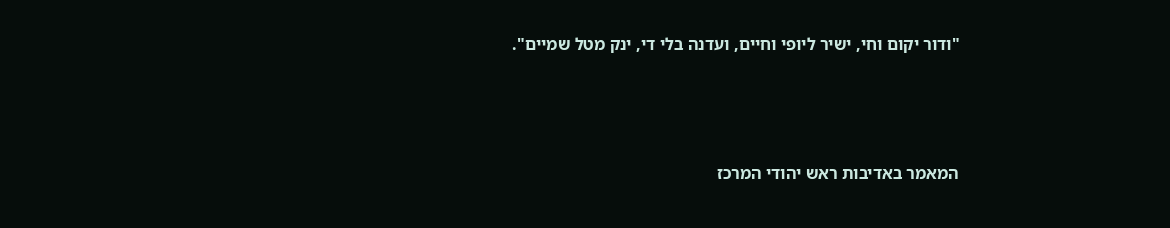"ודור יקום וחי, ישיר ליופי וחיים, ועדנה בלי די, ינק מטל שמיים".



המאמר באדיבות ראש יהודי המרכז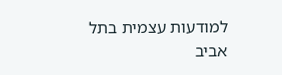למודעות עצמית בתל אביב